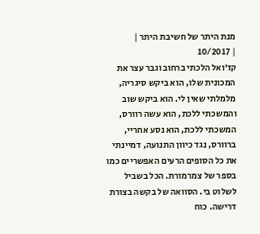מנת היתר של חשיבת היתר |
| 10/2017
קז'ואל הלכתי ברחוב וגבר עצר את המכונית שלו, הוא ביקש סיגריה, מלמלתי שאין לי. הוא ביקש שוב והמשכתי ללכת, הוא עשה רוורס, המשכתי ללכת, הוא נסע אחריי, ברוורס, נגד כיוון התנועה, דמיינתי את כל הסופים הרעים האפשריים כמו בספר של צמרמורת. הכל בשביל לשלוט בי. הסוואה של בקשה בצורת דרישה. כוח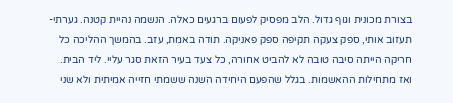בצורת מכונית וגוף גדול. הלב מפסיק לפעום ברגעים כאלה. הנשמה נהיית קטנה. גערתי-תעזוב אותי, ספק צעקה תקיפה ספק פאניקה. תודה באמת, עזב. בהמשך ההליכה כל חריקה הייתה סיבה טובה לא להביט אחורה, כל צעד בעיר הזאת סגר עליי. ליד הבית.
ואז מתחילות ההאשמות. בגלל שהפעם היחידה השנה ששמתי חזייה אמיתית ולא שני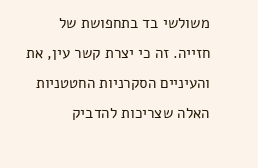משולשי בד בתחפושת של חזייה. זה כי יצרת קשר עין, את והעיניים הסקרניות החטטניות האלה שצריכות להדביק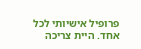פרופיל אישיותי לכל אחד. היית צריכה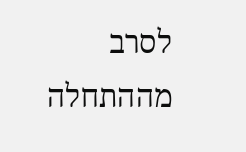לסרב מההתחלה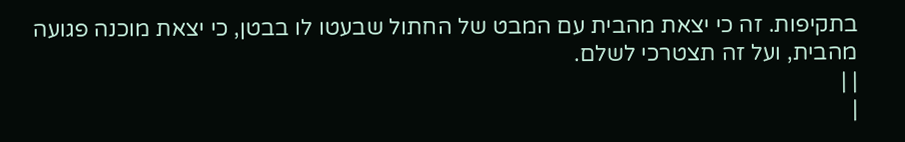בתקיפות. זה כי יצאת מהבית עם המבט של החתול שבעטו לו בבטן, כי יצאת מוכנה פגועה מהבית, ועל זה תצטרכי לשלם.
| |
|